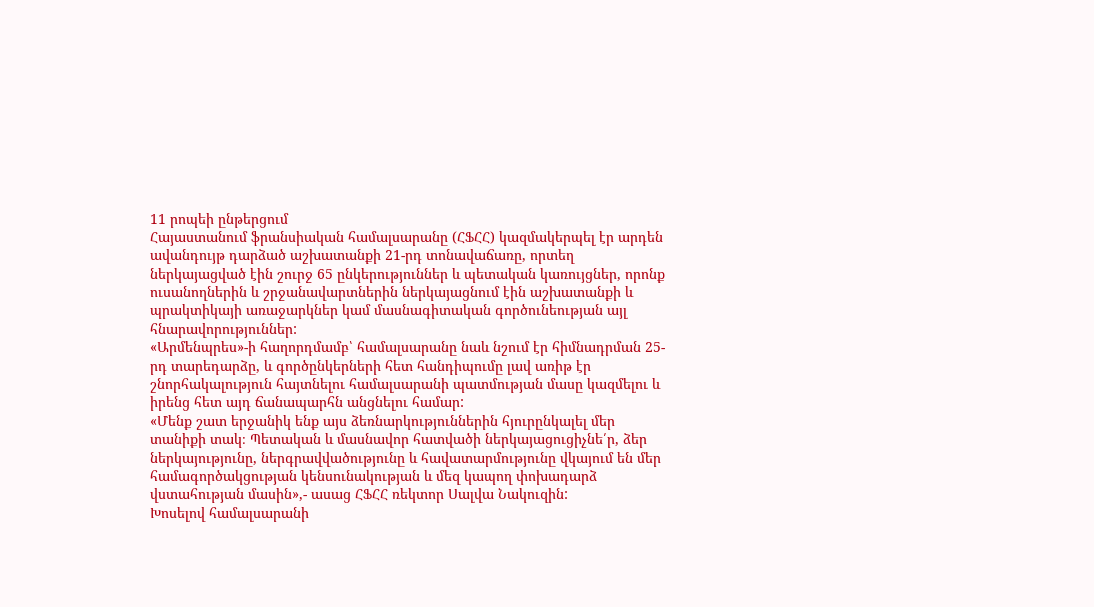11 րոպեի ընթերցում
Հայաստանում ֆրանսիական համալսարանը (ՀՖՀՀ) կազմակերպել էր արդեն ավանդույթ դարձած աշխատանքի 21-րդ տոնավաճառը, որտեղ ներկայացված էին շուրջ 65 ընկերություններ և պետական կառույցներ, որոնք ուսանողներին և շրջանավարտներին ներկայացնում էին աշխատանքի և պրակտիկայի առաջարկներ կամ մասնագիտական գործունեության այլ հնարավորություններ:
«Արմենպրես»-ի հաղորդմամբ՝ համալսարանը նաև նշում էր հիմնադրման 25-րդ տարեդարձը, և գործընկերների հետ հանդիպումը լավ առիթ էր շնորհակալություն հայտնելու համալսարանի պատմության մասը կազմելու և իրենց հետ այդ ճանապարհն անցնելու համար:
«Մենք շատ երջանիկ ենք այս ձեռնարկություններին հյուրընկալել մեր տանիքի տակ։ Պետական և մասնավոր հատվածի ներկայացուցիչնե՛ր, ձեր ներկայությունը, ներգրավվածությունը և հավատարմությունը վկայում են մեր համագործակցության կենսունակության և մեզ կապող փոխադարձ վստահության մասին»,- ասաց ՀՖՀՀ ռեկտոր Սալվա Նակուզին:
Խոսելով համալսարանի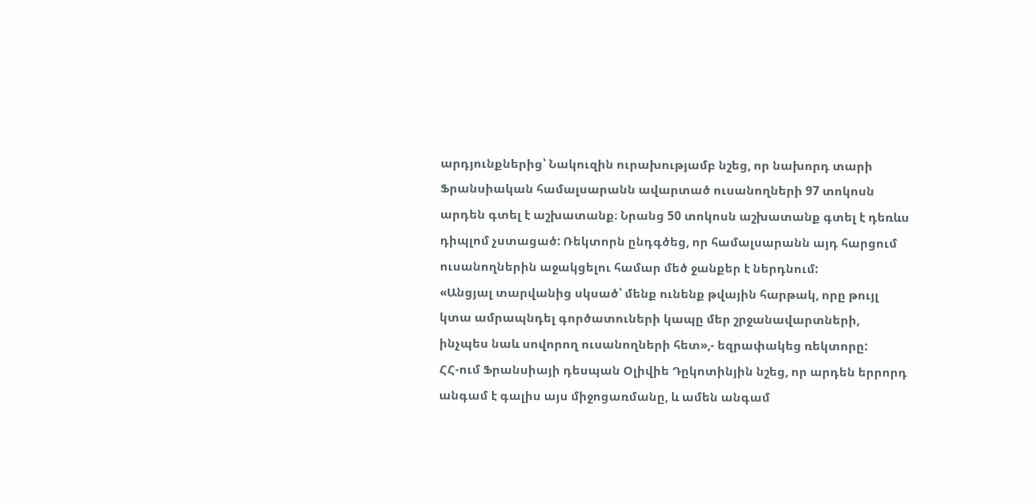արդյունքներից՝ Նակուզին ուրախությամբ նշեց, որ նախորդ տարի Ֆրանսիական համալսարանն ավարտած ուսանողների 97 տոկոսն արդեն գտել է աշխատանք։ Նրանց 50 տոկոսն աշխատանք գտել է դեռևս դիպլոմ չստացած: Ռեկտորն ընդգծեց, որ համալսարանն այդ հարցում ուսանողներին աջակցելու համար մեծ ջանքեր է ներդնում:
«Անցյալ տարվանից սկսած՝ մենք ունենք թվային հարթակ, որը թույլ կտա ամրապնդել գործատուների կապը մեր շրջանավարտների, ինչպես նաև սովորող ուսանողների հետ»,- եզրափակեց ռեկտորը:
ՀՀ-ում Ֆրանսիայի դեսպան Օլիվիե Դըկոտինյին նշեց, որ արդեն երրորդ անգամ է գալիս այս միջոցառմանը, և ամեն անգամ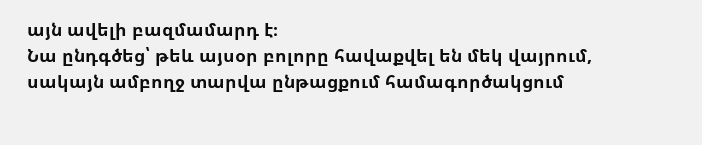այն ավելի բազմամարդ է։
Նա ընդգծեց՝ թեև այսօր բոլորը հավաքվել են մեկ վայրում, սակայն ամբողջ տարվա ընթացքում համագործակցում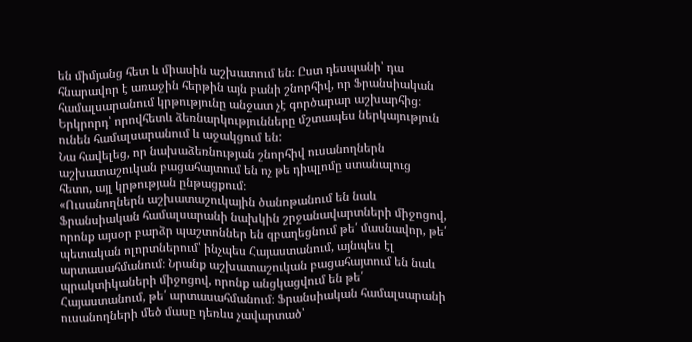են միմյանց հետ և միասին աշխատում են։ Ըստ դեսպանի՝ դա հնարավոր է առաջին հերթին այն բանի շնորհիվ, որ Ֆրանսիական համալսարանում կրթությունը անջատ չէ գործարար աշխարհից։ Երկրորդ՝ որովհետև ձեռնարկությունները մշտապես ներկայություն ունեն համալսարանում և աջակցում են:
Նա հավելեց, որ նախաձեռնության շնորհիվ ուսանողներն աշխատաշուկան բացահայտում են ոչ թե դիպլոմը ստանալուց հետո, այլ կրթության ընթացքում։
«Ուսանողներն աշխատաշուկային ծանոթանում են նաև Ֆրանսիական համալսարանի նախկին շրջանավարտների միջոցով, որոնք այսօր բարձր պաշտոններ են զբաղեցնում թե՛ մասնավոր, թե՛ պետական ոլորտներում՝ ինչպես Հայաստանում, այնպես էլ արտասահմանում։ Նրանք աշխատաշուկան բացահայտում են նաև պրակտիկաների միջոցով, որոնք անցկացվում են թե՛ Հայաստանում, թե՛ արտասահմանում։ Ֆրանսիական համալսարանի ուսանողների մեծ մասը դեռևս չավարտած՝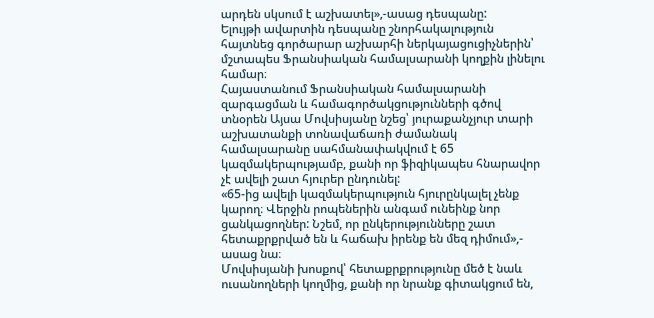արդեն սկսում է աշխատել»,-ասաց դեսպանը:
Ելույթի ավարտին դեսպանը շնորհակալություն հայտնեց գործարար աշխարհի ներկայացուցիչներին՝ մշտապես Ֆրանսիական համալսարանի կողքին լինելու համար։
Հայաստանում Ֆրանսիական համալսարանի զարգացման և համագործակցությունների գծով տնօրեն Այսա Մովսիսյանը նշեց՝ յուրաքանչյուր տարի աշխատանքի տոնավաճառի ժամանակ համալսարանը սահմանափակվում է 65 կազմակերպությամբ, քանի որ ֆիզիկապես հնարավոր չէ ավելի շատ հյուրեր ընդունել:
«65-ից ավելի կազմակերպություն հյուրընկալել չենք կարող։ Վերջին րոպեներին անգամ ունեինք նոր ցանկացողներ: Նշեմ, որ ընկերությունները շատ հետաքրքրված են և հաճախ իրենք են մեզ դիմում»,- ասաց նա։
Մովսիսյանի խոսքով՝ հետաքրքրությունը մեծ է նաև ուսանողների կողմից, քանի որ նրանք գիտակցում են,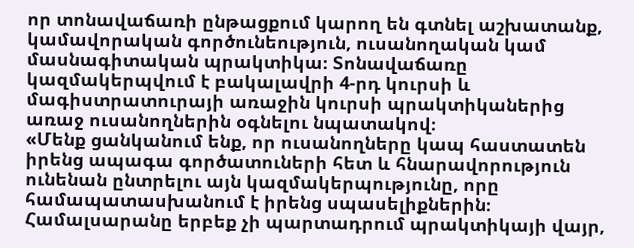որ տոնավաճառի ընթացքում կարող են գտնել աշխատանք, կամավորական գործունեություն, ուսանողական կամ մասնագիտական պրակտիկա։ Տոնավաճառը կազմակերպվում է բակալավրի 4-րդ կուրսի և մագիստրատուրայի առաջին կուրսի պրակտիկաներից առաջ ուսանողներին օգնելու նպատակով։
«Մենք ցանկանում ենք, որ ուսանողները կապ հաստատեն իրենց ապագա գործատուների հետ և հնարավորություն ունենան ընտրելու այն կազմակերպությունը, որը համապատասխանում է իրենց սպասելիքներին։ Համալսարանը երբեք չի պարտադրում պրակտիկայի վայր,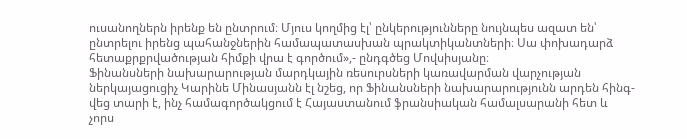ուսանողներն իրենք են ընտրում։ Մյուս կողմից էլ՝ ընկերությունները նույնպես ազատ են՝ ընտրելու իրենց պահանջներին համապատասխան պրակտիկանտների։ Սա փոխադարձ հետաքրքրվածության հիմքի վրա է գործում»,- ընդգծեց Մովսիսյանը։
Ֆինանսների նախարարության մարդկային ռեսուրսների կառավարման վարչության ներկայացուցիչ Կարինե Մինասյանն էլ նշեց, որ Ֆինանսների նախարարությունն արդեն հինգ-վեց տարի է, ինչ համագործակցում է Հայաստանում ֆրանսիական համալսարանի հետ և չորս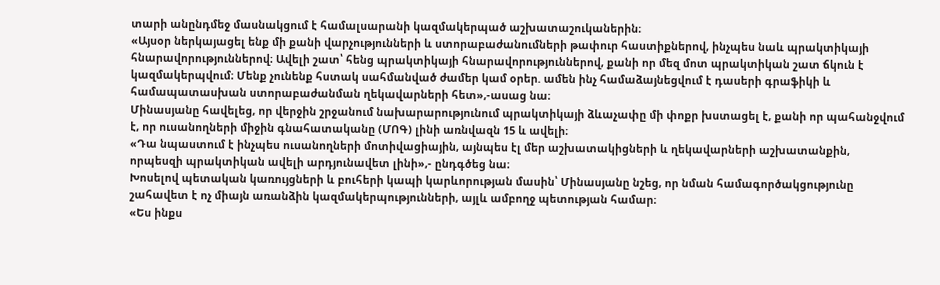տարի անընդմեջ մասնակցում է համալսարանի կազմակերպած աշխատաշուկաներին։
«Այսօր ներկայացել ենք մի քանի վարչությունների և ստորաբաժանումների թափուր հաստիքներով, ինչպես նաև պրակտիկայի հնարավորություններով։ Ավելի շատ՝ հենց պրակտիկայի հնարավորություններով, քանի որ մեզ մոտ պրակտիկան շատ ճկուն է կազմակերպվում։ Մենք չունենք հստակ սահմանված ժամեր կամ օրեր. ամեն ինչ համաձայնեցվում է դասերի գրաֆիկի և համապատասխան ստորաբաժանման ղեկավարների հետ»,-ասաց նա։
Մինասյանը հավելեց, որ վերջին շրջանում նախարարությունում պրակտիկայի ձևաչափը մի փոքր խստացել է, քանի որ պահանջվում է, որ ուսանողների միջին գնահատականը (ՄՈԳ) լինի առնվազն 15 և ավելի։
«Դա նպաստում է ինչպես ուսանողների մոտիվացիային, այնպես էլ մեր աշխատակիցների և ղեկավարների աշխատանքին, որպեսզի պրակտիկան ավելի արդյունավետ լինի»,- ընդգծեց նա։
Խոսելով պետական կառույցների և բուհերի կապի կարևորության մասին՝ Մինասյանը նշեց, որ նման համագործակցությունը շահավետ է ոչ միայն առանձին կազմակերպությունների, այլև ամբողջ պետության համար։
«Ես ինքս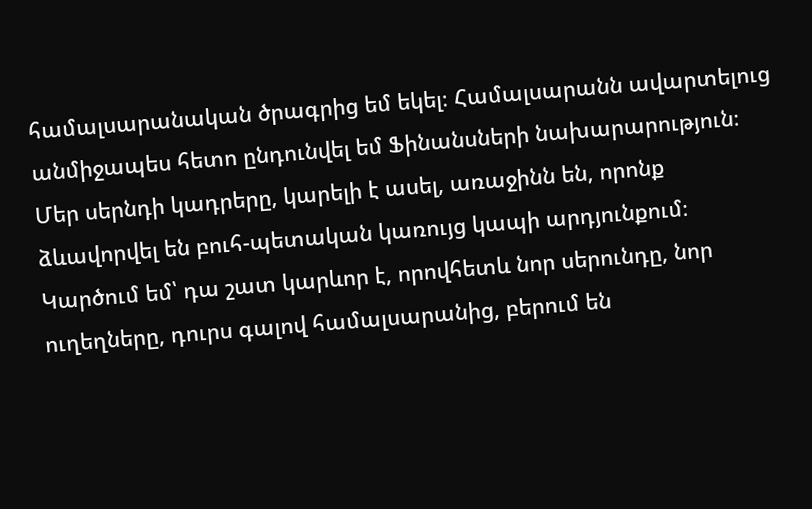համալսարանական ծրագրից եմ եկել։ Համալսարանն ավարտելուց անմիջապես հետո ընդունվել եմ Ֆինանսների նախարարություն։ Մեր սերնդի կադրերը, կարելի է ասել, առաջինն են, որոնք ձևավորվել են բուհ-պետական կառույց կապի արդյունքում։ Կարծում եմ՝ դա շատ կարևոր է, որովհետև նոր սերունդը, նոր ուղեղները, դուրս գալով համալսարանից, բերում են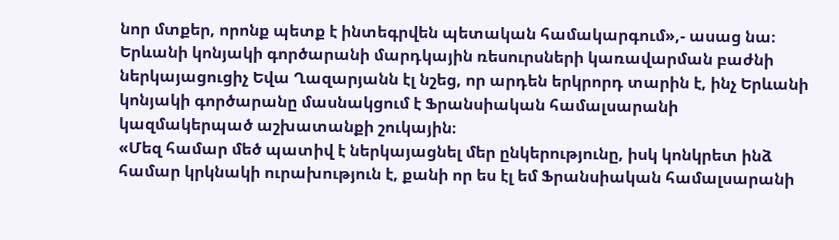նոր մտքեր, որոնք պետք է ինտեգրվեն պետական համակարգում»,- ասաց նա։
Երևանի կոնյակի գործարանի մարդկային ռեսուրսների կառավարման բաժնի ներկայացուցիչ Եվա Ղազարյանն էլ նշեց, որ արդեն երկրորդ տարին է, ինչ Երևանի կոնյակի գործարանը մասնակցում է Ֆրանսիական համալսարանի կազմակերպած աշխատանքի շուկային։
«Մեզ համար մեծ պատիվ է ներկայացնել մեր ընկերությունը, իսկ կոնկրետ ինձ համար կրկնակի ուրախություն է, քանի որ ես էլ եմ Ֆրանսիական համալսարանի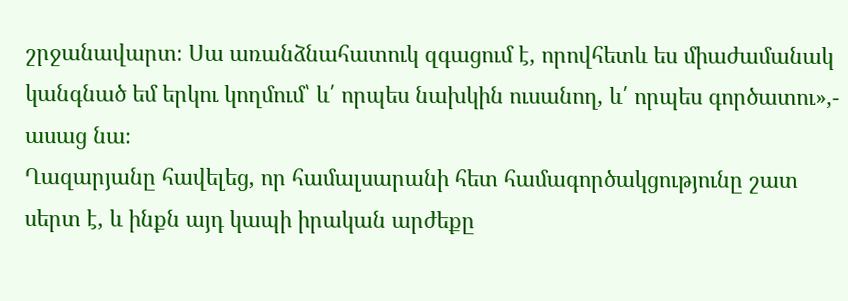շրջանավարտ։ Սա առանձնահատուկ զգացում է, որովհետև ես միաժամանակ կանգնած եմ երկու կողմում՝ և՛ որպես նախկին ուսանող, և՛ որպես գործատու»,- ասաց նա։
Ղազարյանը հավելեց, որ համալսարանի հետ համագործակցությունը շատ սերտ է, և ինքն այդ կապի իրական արժեքը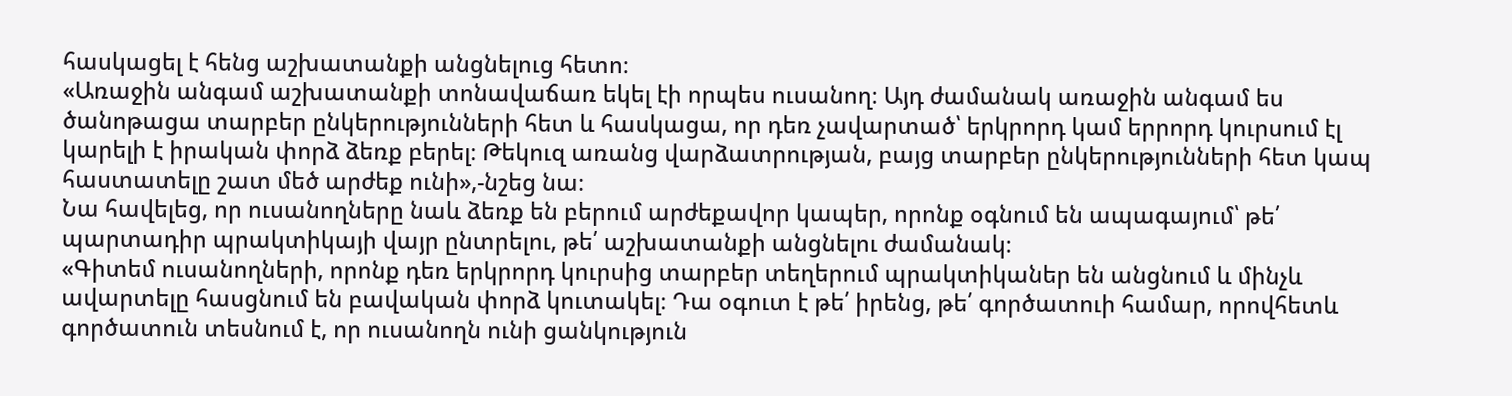հասկացել է հենց աշխատանքի անցնելուց հետո։
«Առաջին անգամ աշխատանքի տոնավաճառ եկել էի որպես ուսանող։ Այդ ժամանակ առաջին անգամ ես ծանոթացա տարբեր ընկերությունների հետ և հասկացա, որ դեռ չավարտած՝ երկրորդ կամ երրորդ կուրսում էլ կարելի է իրական փորձ ձեռք բերել։ Թեկուզ առանց վարձատրության, բայց տարբեր ընկերությունների հետ կապ հաստատելը շատ մեծ արժեք ունի»,-նշեց նա։
Նա հավելեց, որ ուսանողները նաև ձեռք են բերում արժեքավոր կապեր, որոնք օգնում են ապագայում՝ թե՛ պարտադիր պրակտիկայի վայր ընտրելու, թե՛ աշխատանքի անցնելու ժամանակ։
«Գիտեմ ուսանողների, որոնք դեռ երկրորդ կուրսից տարբեր տեղերում պրակտիկաներ են անցնում և մինչև ավարտելը հասցնում են բավական փորձ կուտակել։ Դա օգուտ է թե՛ իրենց, թե՛ գործատուի համար, որովհետև գործատուն տեսնում է, որ ուսանողն ունի ցանկություն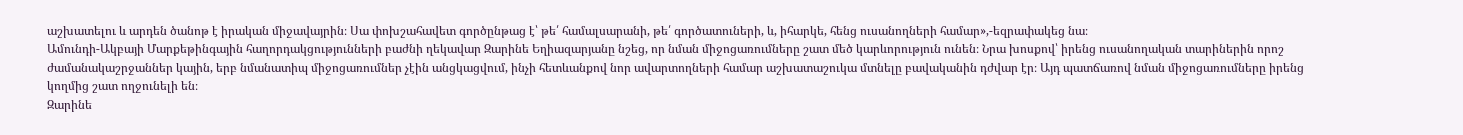աշխատելու և արդեն ծանոթ է իրական միջավայրին։ Սա փոխշահավետ գործընթաց է՝ թե՛ համալսարանի, թե՛ գործատուների, և, իհարկե, հենց ուսանողների համար»,-եզրափակեց նա։
Ամունդի-Ակբայի Մարքեթինգային հաղորդակցությունների բաժնի ղեկավար Զարինե Եղիազարյանը նշեց, որ նման միջոցառումները շատ մեծ կարևորություն ունեն։ Նրա խոսքով՝ իրենց ուսանողական տարիներին որոշ ժամանակաշրջաններ կային, երբ նմանատիպ միջոցառումներ չէին անցկացվում, ինչի հետևանքով նոր ավարտողների համար աշխատաշուկա մտնելը բավականին դժվար էր։ Այդ պատճառով նման միջոցառումները իրենց կողմից շատ ողջունելի են։
Զարինե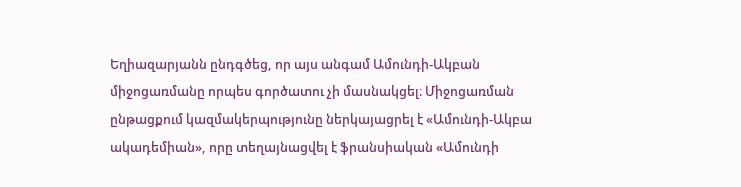Եղիազարյանն ընդգծեց, որ այս անգամ Ամունդի-Ակբան միջոցառմանը որպես գործատու չի մասնակցել։ Միջոցառման ընթացքում կազմակերպությունը ներկայացրել է «Ամունդի-Ակբա ակադեմիան», որը տեղայնացվել է ֆրանսիական «Ամունդի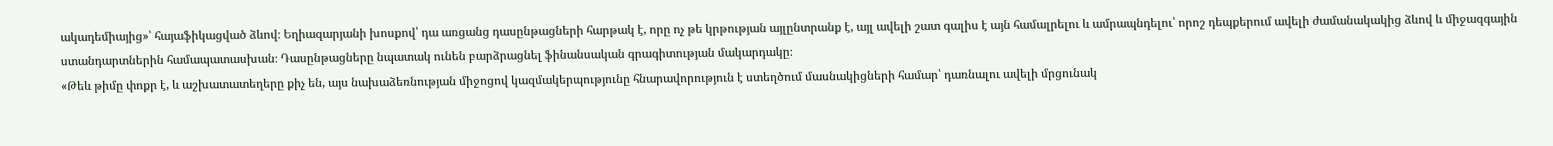ակադեմիայից»՝ հայաֆիկացված ձևով։ Եղիազարյանի խոսքով՝ դա առցանց դասընթացների հարթակ է, որը ոչ թե կրթության այլընտրանք է, այլ ավելի շատ գալիս է այն համալրելու և ամրապնդելու՝ որոշ դեպքերում ավելի ժամանակակից ձևով և միջազգային ստանդարտներին համապատասխան։ Դասընթացները նպատակ ունեն բարձրացնել ֆինանսական գրագիտության մակարդակը։
«Թեև թիմը փոքր է, և աշխատատեղերը քիչ են, այս նախաձեռնության միջոցով կազմակերպությունը հնարավորություն է ստեղծում մասնակիցների համար՝ դառնալու ավելի մրցունակ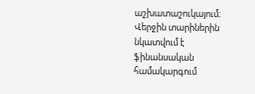աշխատաշուկայում։ Վերջին տարիներին նկատվում է ֆինանսական համակարգում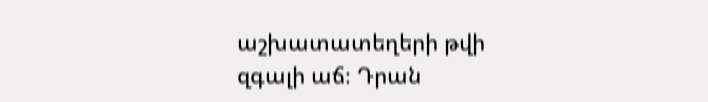աշխատատեղերի թվի զգալի աճ։ Դրան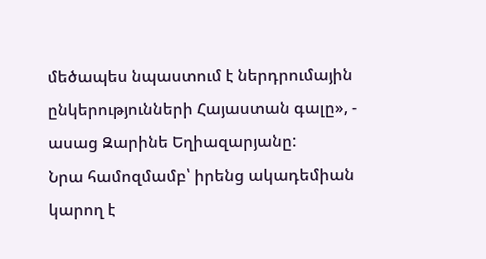մեծապես նպաստում է ներդրումային ընկերությունների Հայաստան գալը», - ասաց Զարինե Եղիազարյանը:
Նրա համոզմամբ՝ իրենց ակադեմիան կարող է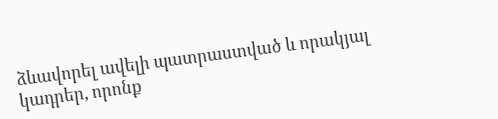ձևավորել ավելի պատրաստված և որակյալ կադրեր, որոնք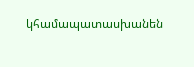կհամապատասխանեն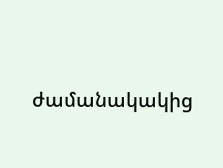ժամանակակից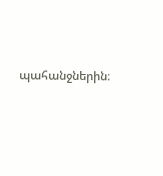պահանջներին։